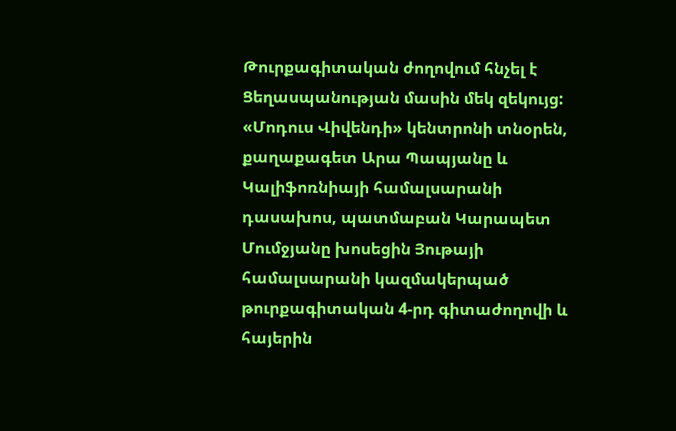Թուրքագիտական ժողովում հնչել է Ցեղասպանության մասին մեկ զեկույց: «Մոդուս Վիվենդի» կենտրոնի տնօրեն, քաղաքագետ Արա Պապյանը և Կալիֆոռնիայի համալսարանի դասախոս, պատմաբան Կարապետ Մումջյանը խոսեցին Յութայի համալսարանի կազմակերպած թուրքագիտական 4-րդ գիտաժողովի և հայերին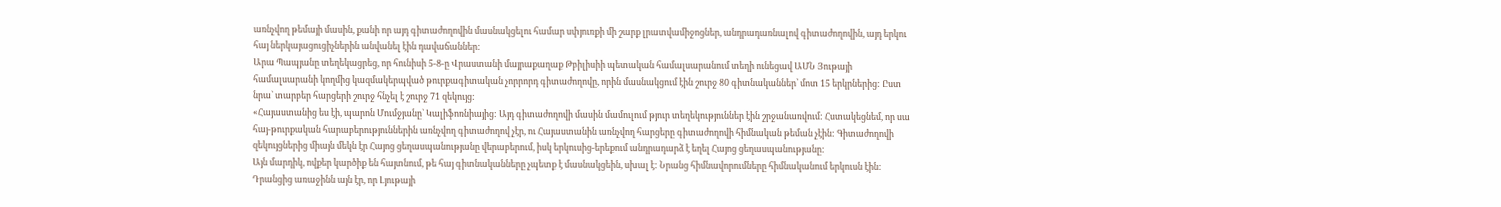առնչվող թեմայի մասին, քանի որ այդ գիտաժողովին մասնակցելու համար սփյուռքի մի շարք լրատվամիջոցներ, անդրադառնալով գիտաժողովին, այդ երկու հայ ներկայացուցիչներին անվանել էին դավաճաններ:
Արա Պապյանը տեղեկացրեց, որ հունիսի 5-8-ը Վրաստանի մայրաքաղաք Թբիլիսիի պետական համալսարանում տեղի ունեցավ ԱՄՆ Յութայի համալսարանի կողմից կազմակերպված թուրքագիտական չորրորդ գիտաժողովը, որին մասնակցում էին շուրջ 80 գիտնականներ՝ մոտ 15 երկրներից: Ըստ նրա` տարբեր հարցերի շուրջ հնչել է շուրջ 71 զեկույց:
«Հայաստանից ես էի, պարոն Մումջյանը` Կալիֆոռնիայից: Այդ գիտաժողովի մասին մամուլում թյուր տեղեկություններ էին շրջանառվում: Հստակեցնեմ, որ սա հայ-թուրքական հարաբերություններին առնչվող գիտաժողով չէր, ու Հայաստանին առնչվող հարցերը գիտաժողովի հիմնական թեման չէին: Գիտաժողովի զեկույցներից միայն մեկն էր Հայոց ցեղասպանությանը վերաբերում, իսկ երկուսից-երեքում անդրադարձ է եղել Հայոց ցեղասպանությանը:
Այն մարդիկ, ովքեր կարծիք են հայտնում, թե հայ գիտնականները չպետք է մասնակցեին, սխալ է: Նրանց հիմնավորումները հիմնականում երկուսն էին: Դրանցից առաջինն այն էր, որ Լյութայի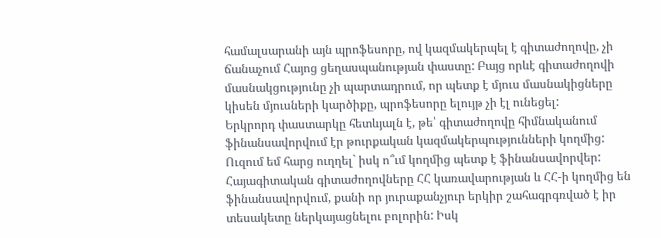համալսարանի այն պրոֆեսորը, ով կազմակերպել է գիտաժողովը, չի ճանաչում Հայոց ցեղասպանության փաստը: Բայց որևէ գիտաժողովի մասնակցությունը չի պարտադրում, որ պետք է մյուս մասնակիցները կիսեն մյուսների կարծիքը, պրոֆեսորը ելույթ չի էլ ունեցել:
Երկրորդ փաստարկը հետևյալն է, թե՝ գիտաժողովը հիմնականում ֆինանսավորվում էր թուրքական կազմակերպությունների կողմից: Ուզում եմ հարց ուղղել` իսկ ո՞ւմ կողմից պետք է ֆինանսավորվեր: Հայագիտական գիտաժողովները ՀՀ կառավարության և ՀՀ-ի կողմից են ֆինանսավորվում, քանի որ յուրաքանչյուր երկիր շահագրգռված է իր տեսակետը ներկայացնելու բոլորին: Իսկ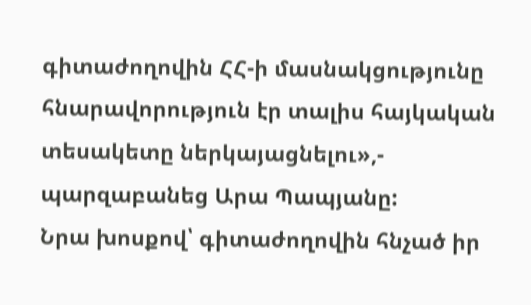գիտաժողովին ՀՀ-ի մասնակցությունը հնարավորություն էր տալիս հայկական տեսակետը ներկայացնելու»,- պարզաբանեց Արա Պապյանը:
Նրա խոսքով՝ գիտաժողովին հնչած իր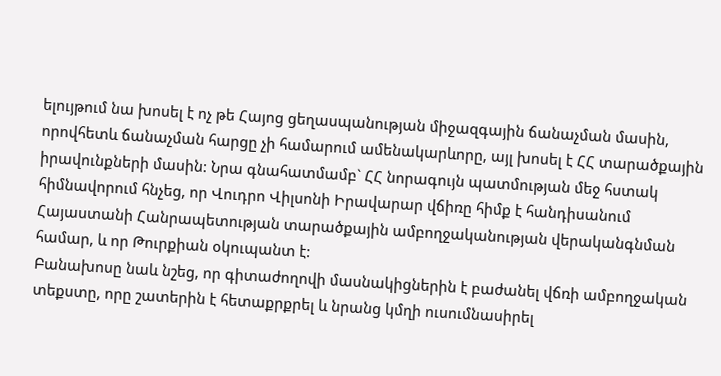ելույթում նա խոսել է ոչ թե Հայոց ցեղասպանության միջազգային ճանաչման մասին, որովհետև ճանաչման հարցը չի համարում ամենակարևորը, այլ խոսել է ՀՀ տարածքային իրավունքների մասին: Նրա գնահատմամբ` ՀՀ նորագույն պատմության մեջ հստակ հիմնավորում հնչեց, որ Վուդրո Վիլսոնի Իրավարար վճիռը հիմք է հանդիսանում Հայաստանի Հանրապետության տարածքային ամբողջականության վերականգնման համար, և որ Թուրքիան օկուպանտ է:
Բանախոսը նաև նշեց, որ գիտաժողովի մասնակիցներին է բաժանել վճռի ամբողջական տեքստը, որը շատերին է հետաքրքրել և նրանց կմղի ուսումնասիրել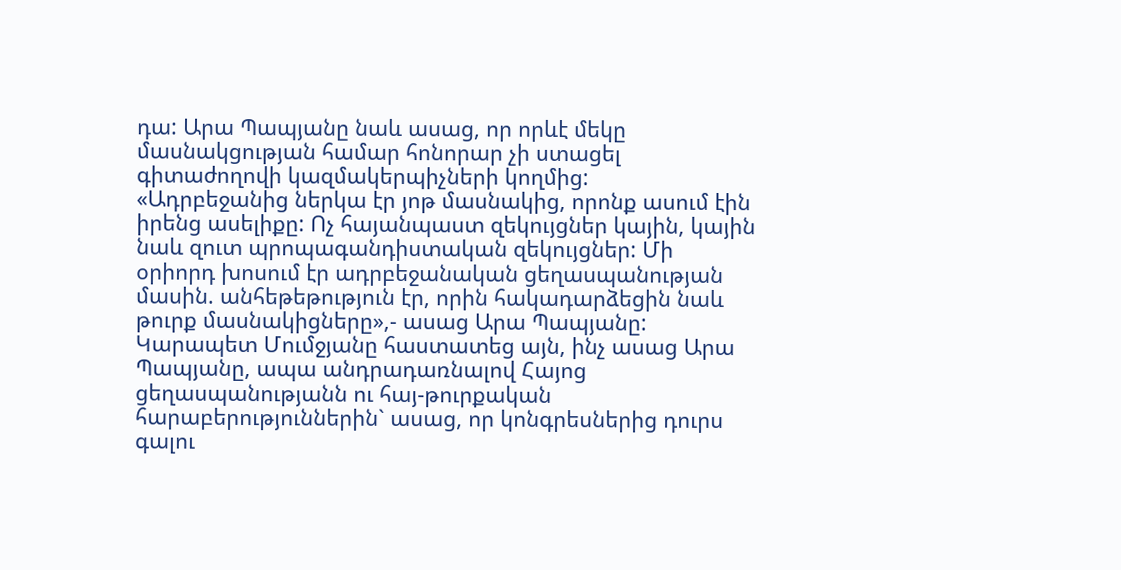դա: Արա Պապյանը նաև ասաց, որ որևէ մեկը մասնակցության համար հոնորար չի ստացել գիտաժողովի կազմակերպիչների կողմից:
«Ադրբեջանից ներկա էր յոթ մասնակից, որոնք ասում էին իրենց ասելիքը: Ոչ հայանպաստ զեկույցներ կային, կային նաև զուտ պրոպագանդիստական զեկույցներ: Մի օրիորդ խոսում էր ադրբեջանական ցեղասպանության մասին. անհեթեթություն էր, որին հակադարձեցին նաև թուրք մասնակիցները»,- ասաց Արա Պապյանը:
Կարապետ Մումջյանը հաստատեց այն, ինչ ասաց Արա Պապյանը, ապա անդրադառնալով Հայոց ցեղասպանությանն ու հայ-թուրքական հարաբերություններին` ասաց, որ կոնգրեսներից դուրս գալու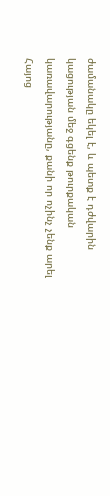ժամանակը եկել է, և պետք է դժվարին կացության մեջ գցենք թուրքական կառավարությանը, քանի որ ոչինչ չենք արել Հայոց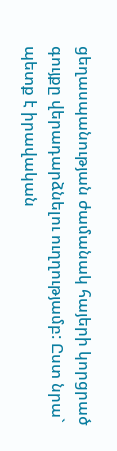ցեղասպանության ժամանակ հայերի կորցրած գույքը վերադարձնելու ուղղությամբ: Ըստ նրա` պետք է իրավական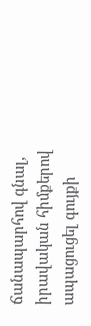ճանապարհով գնալ, իրավական հիմքերով ապացուցել գույքի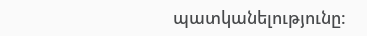պատկանելությունը: